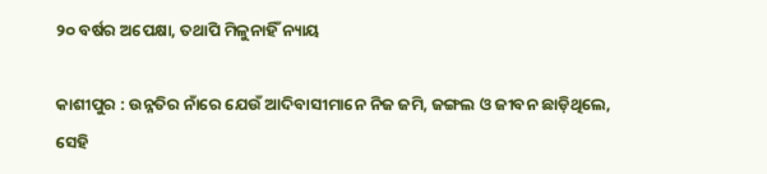୨୦ ବର୍ଷର ଅପେକ୍ଷା, ତଥାପି ମିଳୁନାହିଁ ନ୍ୟାୟ

କାଶୀପୁର : ଉନ୍ନତିର ନାଁରେ ଯେଉଁ ଆଦିବାସୀମାନେ ନିଜ ଜମି, ଜଙ୍ଗଲ ଓ ଜୀବନ ଛାଡ଼ିଥିଲେ, ସେହି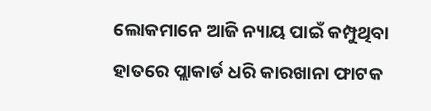ଲୋକମାନେ ଆଜି ନ୍ୟାୟ ପାଇଁ କମ୍ପୁଥିବା ହାତରେ ପ୍ଲାକାର୍ଡ ଧରି କାରଖାନା ଫାଟକ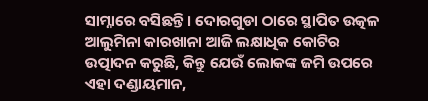ସାମ୍ନାରେ ବସିଛନ୍ତି। ଦୋରଗୁଡା ଠାରେ ସ୍ଥାପିତ ଉତ୍କଳ ଆଲୁମିନା କାରଖାନା ଆଜି ଲକ୍ଷାଧିକ କୋଟିର ଉତ୍ପାଦନ କରୁଛି, କିନ୍ତୁ ଯେଉଁ ଲୋକଙ୍କ ଜମି ଉପରେ ଏହା ଦଣ୍ଡାୟମାନ,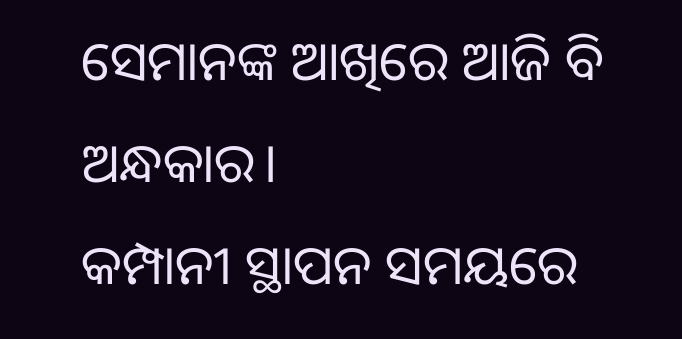ସେମାନଙ୍କ ଆଖିରେ ଆଜି ବି ଅନ୍ଧକାର।
କମ୍ପାନୀ ସ୍ଥାପନ ସମୟରେ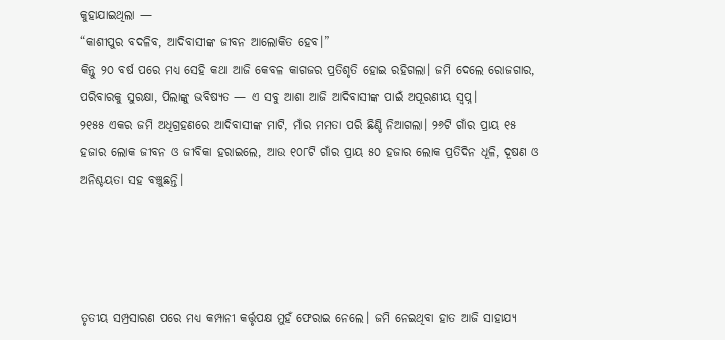କୁହାଯାଇଥିଲା —
“କାଶୀପୁର ବଦଳିବ, ଆଦିବାସୀଙ୍କ ଜୀବନ ଆଲୋକିତ ହେବ।”
କିନ୍ତୁ ୨୦ ବର୍ଷ ପରେ ମଧ୍ୟ ସେହି କଥା ଆଜି କେବଳ କାଗଜର ପ୍ରତିଶୃତି ହୋଇ ରହିଗଲା। ଜମି ଦେଲେ ରୋଜଗାର, ପରିବାରକୁ ସୁରକ୍ଷା, ପିଲାଙ୍କୁ ଭବିଷ୍ୟତ — ଏ ସବୁ ଆଶା ଆଜି ଆଦିବାସୀଙ୍କ ପାଇଁ ଅପୂରଣୀୟ ସ୍ୱପ୍ନ।
୨୧୫୫ ଏକର ଜମି ଅଧିଗ୍ରହଣରେ ଆଦିବାସୀଙ୍କ ମାଟି, ମାଁର ମମତା ପରି ଛିଣ୍ଡି ନିଆଗଲା। ୨୬ଟି ଗାଁର ପ୍ରାୟ ୧୫ ହଜାର ଲୋକ ଜୀବନ ଓ ଜୀବିକା ହରାଇଲେ, ଆଉ ୧୦୮ଟି ଗାଁର ପ୍ରାୟ ୫୦ ହଜାର ଲୋକ ପ୍ରତିଦିନ ଧୂଳି, ଦୂଷଣ ଓ ଅନିଶ୍ଚୟତା ସହ ବଞ୍ଚୁଛନ୍ତି।




ତୃତୀୟ ସମ୍ପ୍ରସାରଣ ପରେ ମଧ୍ୟ କମ୍ପାନୀ କର୍ତ୍ତୃପକ୍ଷ ମୁହଁ ଫେରାଇ ନେଲେ। ଜମି ନେଇଥିବା ହାତ ଆଜି ସାହାଯ୍ୟ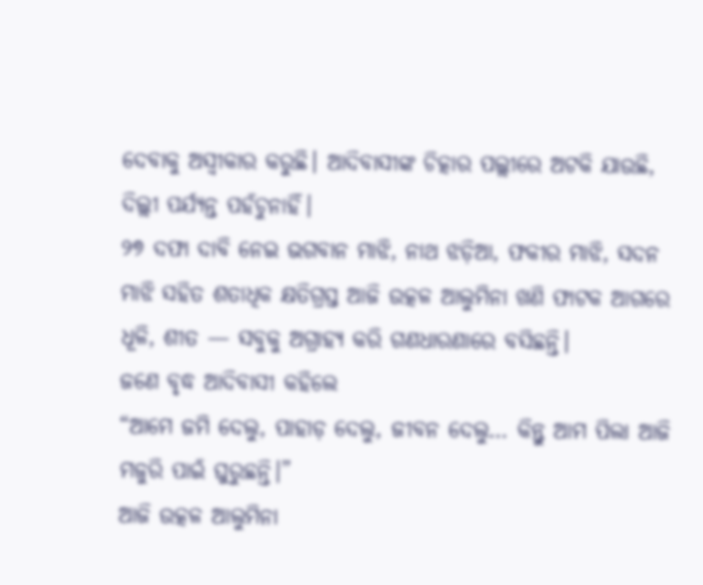ଦେବାକୁ ଅସ୍ୱୀକାର କରୁଛି। ଆଦିବାସୀଙ୍କ ଚିତ୍କାର ପଲ୍ଲୀରେ ଅଟକି ଯାଉଛି, ଦିଲ୍ଲୀ ପର୍ଯ୍ୟନ୍ତ ପହଁଚୁନାହିଁ।
୨୭ ଦଫା ଦାବି ନେଇ ଭଗବାନ ମାଝି, ନାଥ ଝଡ଼ିଆ, ଫକୀର ମାଝି, ସଦନ ମାଝି ସହିତ ଶତାଧିକ କ୍ଷତିଗ୍ରସ୍ତ ଆଜି ଉତ୍କଳ ଆଲୁମିନା ଖଣି ଫାଟକ ଆଗରେ ଧୂଳି, ଶୀତ — ସବୁକୁ ଅଗ୍ରାହ୍ୟ କରି ଗଣଧାରଣାରେ ବସିଛନ୍ତି।
ଜଣେ ବୃଦ୍ଧ ଆଦିବାସୀ କହିଲେ
“ଆମେ ଜମି ଦେଲୁ, ପାହାଡ଼ ଦେଲୁ, ଜୀବନ ଦେଲୁ… କିନ୍ତୁ ଆମ ପିଲା ଆଜି ମଜୁରି ପାଇଁ ଘୁରୁଛନ୍ତି।”
ଆଜି ଉତ୍କଳ ଆଲୁମିନା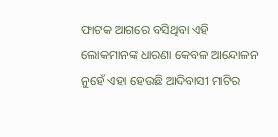ଫାଟକ ଆଗରେ ବସିଥିବା ଏହି ଲୋକମାନଙ୍କ ଧାରଣା କେବଳ ଆନ୍ଦୋଳନ ନୁହେଁ ଏହା ହେଉଛି ଆଦିବାସୀ ମାଟିର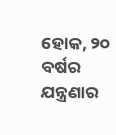ହୋକ, ୨୦ ବର୍ଷର ଯନ୍ତ୍ରଣାର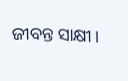ଜୀବନ୍ତ ସାକ୍ଷୀ।